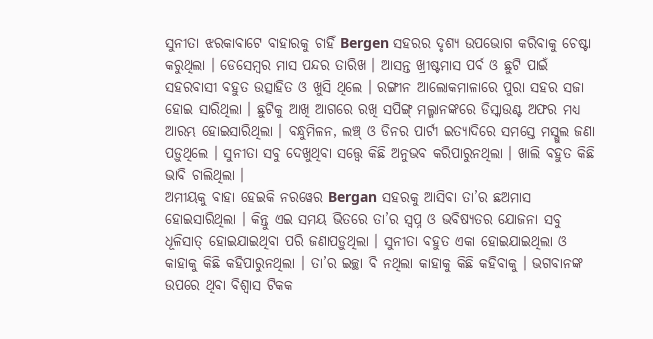ସୁନୀତା ଝରକାବାଟେ ବାହାରକୁ ଚାହିଁ Bergen ସହରର ଦୃଶ୍ୟ ଉପଭୋଗ କରିବାକୁ ଚେଷ୍ଟା କରୁଥିଲା । ଡେସେମ୍ବର ମାସ ପନ୍ଦର ତାରିଖ । ଆସନ୍ତ ଖ୍ରୀଷ୍ଟମାସ ପର୍ବ ଓ ଛୁଟି ପାଇଁ ସହରବାସୀ ବହୁତ ଉତ୍ସାହିତ ଓ ଖୁସି ଥିଲେ । ରଙ୍ଗୀନ ଆଲୋକମାଳାରେ ପୁରା ସହର ସଜା ହୋଇ ସାରିଥିଲା । ଛୁଟିକୁ ଆଖି ଆଗରେ ରଖି ସପିଙ୍ଗ୍ ମଲ୍ମାନଙ୍କରେ ଡିସ୍କାଉଣ୍ଟ ଅଫର ମଧ୍ୟ ଆରମ୍ଭ ହୋଇସାରିଥିଲା । ବନ୍ଧୁମିଳନ, ଲଞ୍ଚ୍ ଓ ଡିନର ପାର୍ଟୀ ଇତ୍ୟାଦିରେ ସମସ୍ତେ ମସ୍ଗୁଲ ଜଣା ପଡ଼ୁଥିଲେ । ସୁନୀତା ସବୁ ଦେଖୁଥିବା ସତ୍ତ୍ୱେ କିଛି ଅନୁଭବ କରିପାରୁନଥିଲା । ଖାଲି ବହୁତ କିଛି ଭାବି ଚାଲିଥିଲା ।
ଅମୀୟକୁ ବାହା ହେଇକି ନରୱେର Bergan ସହରକୁ ଆସିବା ତା’ର ଛଅମାସ ହୋଇସାରିଥିଲା । କିନ୍ତୁ ଏଇ ସମୟ ଭିତରେ ତା’ର ସ୍ୱପ୍ନ ଓ ଭବିଷ୍ୟତର ଯୋଜନା ସବୁ ଧୂଳିସାତ୍ ହୋଇଯାଇଥିବା ପରି ଜଣାପଡ଼ୁଥିଲା । ସୁନୀତା ବହୁତ ଏକା ହୋଇଯାଇଥିଲା ଓ କାହାକୁ କିଛି କହିପାରୁନଥିଲା । ତା’ର ଇଚ୍ଛା ବି ନଥିଲା କାହାକୁ କିଛି କହିବାକୁ । ଭଗବାନଙ୍କ ଉପରେ ଥିବା ବିଶ୍ୱାସ ଟିକକ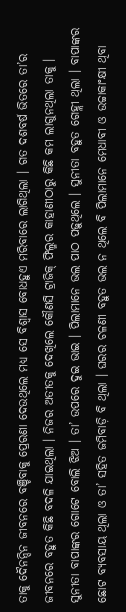ତାକୁ ଦୈନନ୍ଦିନ ଜୀବନରେ ବଞ୍ଚିବାକୁ ପ୍ରେରଣା ଦେଉଥିଲେ ମଧ୍ୟ ସେ ବିଶ୍ୱାସ ବୋଧହୁଏ ମରିବାରେ ଲାଗିଥିଲା । ଗତ ଦଶବର୍ଷ ଭିତରେ ତା’ର ଜୀବନରେ ବହୁତ କିଛି ବଦଳି ଯାଇଥିଲା । ନିଜର ଅତୀତକୁ ଦେଖିଲେ କୌଣସି ଟ୍ରାଜିକ୍ ଫିଲ୍ମର କାହାଣୀଠାରୁ କିଛି କମ ଲାଗୁନଥିଲା ତାକୁ ।
ସୁନୀତା ବାପାଙ୍କର ଗୋଟେ ବୋଲି ଝିଅ । ତା’ ଉପରେ ଦୁଇ ଭାଇ । ପିଲାମାନେ ଭଲ ପାଠ ପଢ଼ୁଥିଲେ । ସୁନୀତା ବହୁତ ଗେହ୍ଲୀ ଥିଲା । ବାପାଙ୍କର ଛୋଟ ବ୍ୟବସାୟ ଥିଲା ଓ ତା’ ସହିତ ଜମିବାଡ଼ି ବି ଥିଲା । ଘରର ଚଳଣୀ ବହୁତ ଭଲ ନ ଥିଲେ ବି ପିଲାମାନେ ମେଧାବୀ ଓ ଉଚ୍ଚାକାଂକ୍ଷୀ ଥିବା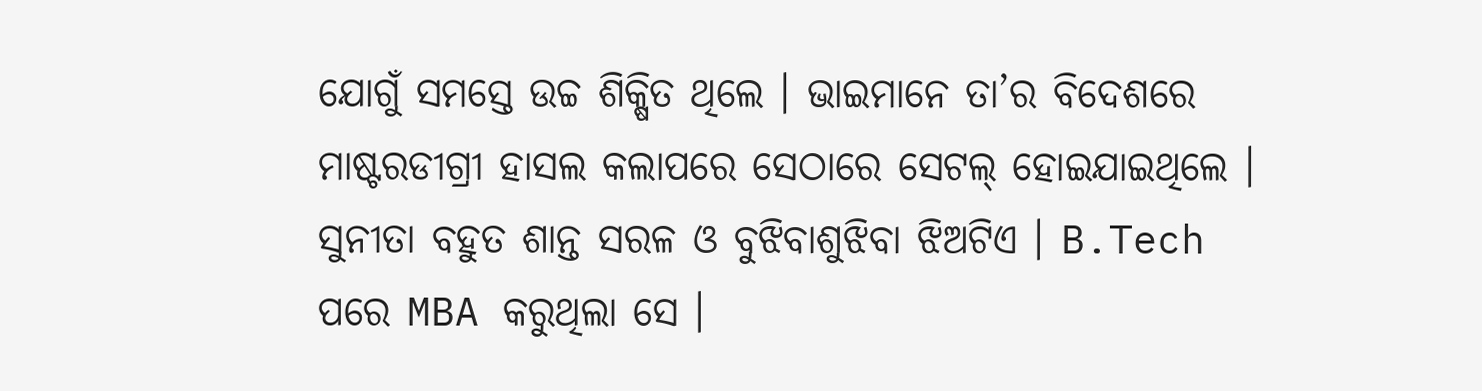ଯୋଗୁଁ ସମସ୍ତେ ଉଚ୍ଚ ଶିକ୍ଷିତ ଥିଲେ । ଭାଇମାନେ ତା’ର ବିଦେଶରେ ମାଷ୍ଟରଡୀଗ୍ରୀ ହାସଲ କଲାପରେ ସେଠାରେ ସେଟଲ୍ ହୋଇଯାଇଥିଲେ । ସୁନୀତା ବହୁତ ଶାନ୍ତ ସରଳ ଓ ବୁଝିବାଶୁଝିବା ଝିଅଟିଏ । B.Tech ପରେ MBA କରୁଥିଲା ସେ ।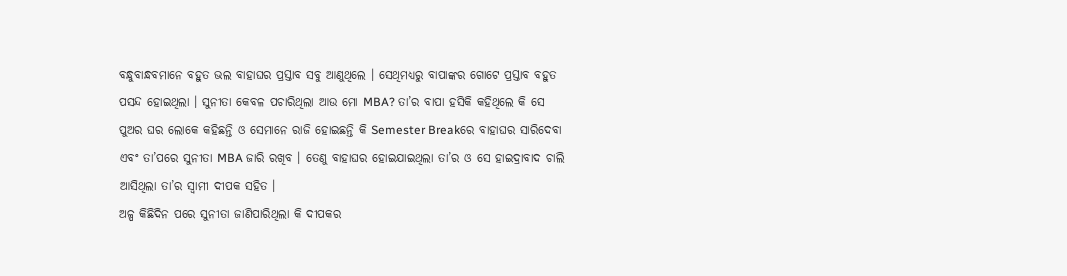ବନ୍ଧୁବାନ୍ଧବମାନେ ବହୁତ ଭଲ ବାହାଘର ପ୍ରସ୍ତାବ ସବୁ ଆଣୁଥିଲେ । ସେଥିମଧ୍ୟରୁ ବାପାଙ୍କର ଗୋଟେ ପ୍ରସ୍ତାବ ବହୁତ ପସନ୍ଦ ହୋଇଥିଲା । ସୁନୀତା କେବଳ ପଚାରିଥିଲା ଆଉ ମୋ MBA? ତା’ର ବାପା ହସିକି କହିଥିଲେ କି ସେ ପୁଅର ଘର ଲୋକେ କହିଛନ୍ତି ଓ ସେମାନେ ରାଜି ହୋଇଛନ୍ତି କି Semester Breakରେ ବାହାଘର ସାରିଦେବା ଏବଂ ତା’ପରେ ସୁନୀତା MBA ଜାରି ରଖିବ । ତେଣୁ ବାହାଘର ହୋଇଯାଇଥିଲା ତା’ର ଓ ସେ ହାଇଦ୍ରାବାଦ ଚାଲି ଆସିଥିଲା ତା’ର ସ୍ୱାମୀ ଦୀପକ ସହିତ ।
ଅଳ୍ପ କିଛିଦିନ ପରେ ସୁନୀତା ଜାଣିପାରିଥିଲା କି ଦୀପକର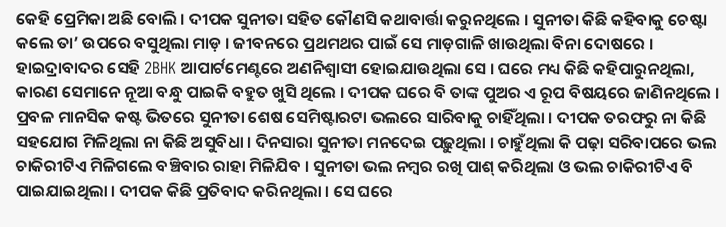କେହି ପ୍ରେମିକା ଅଛି ବୋଲି । ଦୀପକ ସୁନୀତା ସହିତ କୌଣସି କଥାବାର୍ତ୍ତା କରୁନଥିଲେ । ସୁନୀତା କିଛି କହିବାକୁ ଚେଷ୍ଟା କଲେ ତା’ ଉପରେ ବସୁଥିଲା ମାଡ଼ । ଜୀବନରେ ପ୍ରଥମଥର ପାଇଁ ସେ ମାଡ଼ଗାଳି ଖାଉଥିଲା ବିନା ଦୋଷରେ । ହାଇଦ୍ରାବାଦର ସେହି 2BHK ଆପାର୍ଟମେଣ୍ଟରେ ଅଣନିଶ୍ୱାସୀ ହୋଇଯାଉଥିଲା ସେ । ଘରେ ମଧ୍ୟ କିଛି କହିପାରୁନଥିଲା, କାରଣ ସେମାନେ ନୂଆ ବନ୍ଧୁ ପାଇକି ବହୁତ ଖୁସି ଥିଲେ । ଦୀପକ ଘରେ ବି ତାଙ୍କ ପୁଅର ଏ ରୂପ ବିଷୟରେ ଜାଣିନଥିଲେ । ପ୍ରବଳ ମାନସିକ କଷ୍ଟ ଭିତରେ ସୁନୀତା ଶେଷ ସେମିଷ୍ଟାରଟା ଭଲରେ ସାରିବାକୁ ଚାହିଁଥିଲା । ଦୀପକ ତରଫରୁ ନା କିଛି ସହଯୋଗ ମିଳିଥିଲା ନା କିଛି ଅସୁବିଧା । ଦିନସାରା ସୁନୀତା ମନଦେଇ ପଢ଼ୁଥିଲା । ଚାହୁଁଥିଲା କି ପଢ଼ା ସରିବାପରେ ଭଲ ଚାକିରୀଟିଏ ମିଳିଗଲେ ବଞ୍ଚିବାର ରାହା ମିଳିଯିବ । ସୁନୀତା ଭଲ ନମ୍ବର ରଖି ପାଶ୍ କରିଥିଲା ଓ ଭଲ ଚାକିରୀଟିଏ ବି ପାଇଯାଇଥିଲା । ଦୀପକ କିଛି ପ୍ରତିବାଦ କରିନଥିଲା । ସେ ଘରେ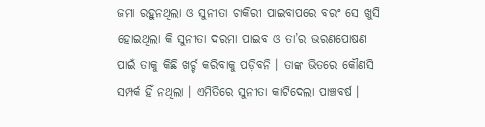ଜମା ରହୁନଥିଲା ଓ ସୁନୀତା ଚାକିରୀ ପାଇବାପରେ ବରଂ ସେ ଖୁସି ହୋଇଥିଲା କି ସୁନୀତା ଦରମା ପାଇବ ଓ ତା’ର ଭରଣପୋଷଣ ପାଇଁ ତାକୁ କିଛି ଖର୍ଚ୍ଚ କରିବାକୁ ପଡ଼ିବନି । ତାଙ୍କ ଭିତରେ କୌଣସି ସମ୍ପର୍କ ହିଁ ନଥିଲା । ଏମିତିରେ ସୁନୀତା କାଟିଦେଲା ପାଞ୍ଚବର୍ଷ ।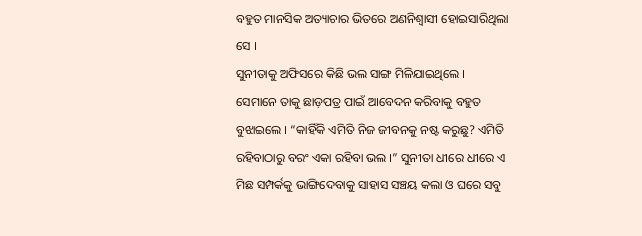ବହୁତ ମାନସିକ ଅତ୍ୟାଚାର ଭିତରେ ଅଣନିଶ୍ୱାସୀ ହୋଇସାରିଥିଲା ସେ ।
ସୁନୀତାକୁ ଅଫିସରେ କିଛି ଭଲ ସାଙ୍ଗ ମିଳିଯାଇଥିଲେ । ସେମାନେ ତାକୁ ଛାଡ଼ପତ୍ର ପାଇଁ ଆବେଦନ କରିବାକୁ ବହୁତ ବୁଝାଇଲେ । “କାହିଁକି ଏମିତି ନିଜ ଜୀବନକୁ ନଷ୍ଟ କରୁଛୁ? ଏମିତି ରହିବାଠାରୁ ବରଂ ଏକା ରହିବା ଭଲ ।” ସୁନୀତା ଧୀରେ ଧୀରେ ଏ ମିଛ ସମ୍ପର୍କକୁ ଭାଙ୍ଗିଦେବାକୁ ସାହାସ ସଞ୍ଚୟ କଲା ଓ ଘରେ ସବୁ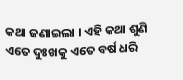କଥା ଜଣାଇଲା । ଏହି କଥା ଶୁଣି ଏତେ ଦୁଃଖକୁ ଏତେ ବର୍ଷ ଧରି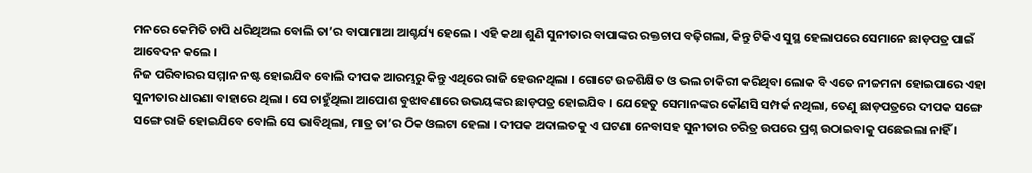ମନରେ କେମିତି ଚାପି ଧରିଥିଅଲ ବୋଲି ତା’ର ବାପାମାଆ ଆଶ୍ଚର୍ଯ୍ୟ ହେଲେ । ଏହି କଥା ଶୁଣି ସୁନୀତାର ବାପାଙ୍କର ରକ୍ତଚାପ ବଢ଼ିଗଲା, କିନ୍ତୁ ଟିକିଏ ସୁସ୍ଥ ହେଲାପରେ ସେମାନେ ଛାଡ଼ପତ୍ର ପାଇଁ ଆବେଦନ କଲେ ।
ନିଜ ପରିବାରର ସମ୍ମାନ ନଷ୍ଟ ହୋଇଯିବ ବୋଲି ଦୀପକ ଆରମ୍ଭରୁ କିନ୍ତୁ ଏଥିରେ ରାଜି ହେଉନଥିଲା । ଗୋଟେ ଉଚ୍ଚଶିକ୍ଷିତ ଓ ଭଲ ଚାକିରୀ କରିଥିବା ଲୋକ ବି ଏତେ ନୀଚ୍ଚମନା ହୋଇପାରେ ଏହା ସୁନୀତାର ଧାରଣା ବାହାରେ ଥିଲା । ସେ ଚାହୁଁଥିଲା ଆପୋଶ ବୁଝାବଣାରେ ଉଭୟଙ୍କର ଛାଡ଼ପତ୍ର ହୋଇଯିବ । ଯେହେତୁ ସେମାନଙ୍କର କୌଣସି ସମ୍ପର୍କ ନଥିଲା, ତେଣୁ ଛାଡ଼ପତ୍ରରେ ଦୀପକ ସଙ୍ଗେ ସଙ୍ଗେ ରାଜି ହୋଇଯିବେ ବୋଲି ସେ ଭାବିଥିଲା, ମାତ୍ର ତା’ର ଠିକ ଓଲଟା ହେଲା । ଦୀପକ ଅଦାଲତକୁ ଏ ଘଟଣା ନେବାସହ ସୁନୀତାର ଚରିତ୍ର ଉପରେ ପ୍ରଶ୍ନ ଉଠାଇବାକୁ ପଛେଇଲା ନାହିଁ ।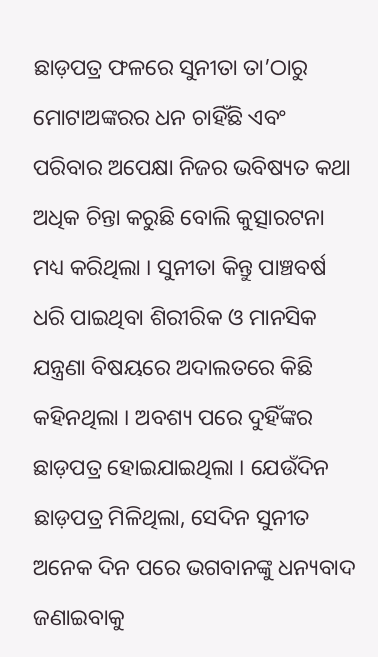ଛାଡ଼ପତ୍ର ଫଳରେ ସୁନୀତା ତା’ଠାରୁ ମୋଟାଅଙ୍କରର ଧନ ଚାହିଁଛି ଏବଂ ପରିବାର ଅପେକ୍ଷା ନିଜର ଭବିଷ୍ୟତ କଥା ଅଧିକ ଚିନ୍ତା କରୁଛି ବୋଲି କୁତ୍ସାରଟନା ମଧ୍ୟ କରିଥିଲା । ସୁନୀତା କିନ୍ତୁ ପାଞ୍ଚବର୍ଷ ଧରି ପାଇଥିବା ଶିରୀରିକ ଓ ମାନସିକ ଯନ୍ତ୍ରଣା ବିଷୟରେ ଅଦାଲତରେ କିଛି କହିନଥିଲା । ଅବଶ୍ୟ ପରେ ଦୁହିଁଙ୍କର ଛାଡ଼ପତ୍ର ହୋଇଯାଇଥିଲା । ଯେଉଁଦିନ ଛାଡ଼ପତ୍ର ମିଳିଥିଲା, ସେଦିନ ସୁନୀତ ଅନେକ ଦିନ ପରେ ଭଗବାନଙ୍କୁ ଧନ୍ୟବାଦ ଜଣାଇବାକୁ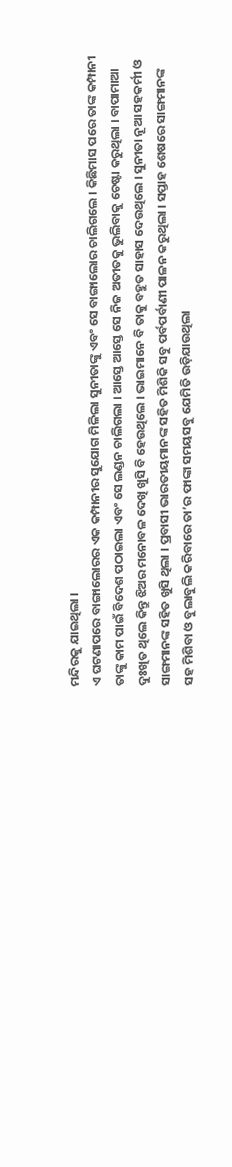ମନ୍ଦିରକୁ ଯାଇଥିଲା ।
ଏ ଘଟଣାପରେ ବାଙ୍ଗାଲୋରର ଏକ କମ୍ପାନୀର ସୁଯୋଗ ମିଳିଲା ସୁନୀତାଙ୍କୁ ଏବଂ ସେ ବାଙ୍ଗାଲୋର ଚାଲିଗଲେ । କିଛିମାସ ପରେ ତାଙ୍କ କମ୍ପାନୀ ତାଙ୍କୁ କାମ ପାଇଁ ବିଦେଶ ପଠାଇଲା ଏବଂ ସେ ଲଣ୍ଡନ ଚାଲିଗଲା । ଆସ୍ତେ ଆସ୍ତେ ସେ ନିଜ ଅତୀତକୁ ଭୁଲିବାକୁ ଚେଷ୍ଟା କରୁଥିଲା । ବାପାମାଆ ଦୁଃଖିତ ଥିଲେ କିନ୍ତୁ ଝିଅର ମନୋବଳ ଦେଖି ଖୁସି ବି ହେଉଥିଲେ । ଭାଇମାନେ ବି ତାକୁ ବହୁତ ସାହାସ ଦେଉଥିଲେ । ସୁନୀତା ନୂଆ ସହକର୍ମୀ ଓ ସାଙ୍ଗମାନଙ୍କ ସହିତ ଖୁସି ଥିଲା । ପ୍ରବାସୀ ଭାରତୀୟମାନଙ୍କ ସହିତ ମିଶିକି ସବୁ ପର୍ବପର୍ବାଣୀ ପାଳନ କରୁଥିଲା । ସପ୍ତାହ ଶେଷରେ ସାଙ୍ଗମାନଙ୍କ ସହ ମିଶିବା ଓ ବୁଲାବୁଲି କରିବାରେ ତା’ର ଫାଙ୍କା ସମୟସବୁ ଯେମିତି ଉଡ଼ିଯାଉଥିଲା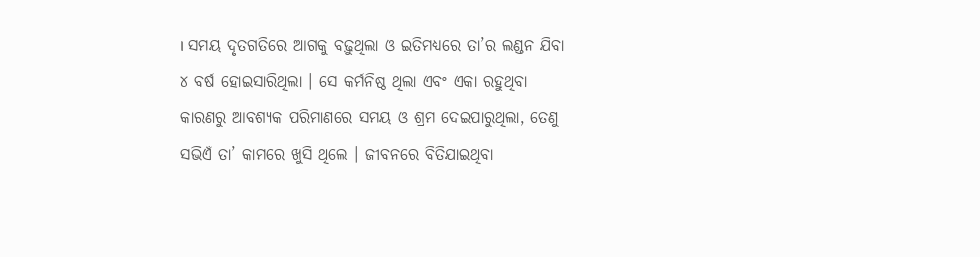। ସମୟ ଦୃତଗତିରେ ଆଗକୁ ବଢ଼ୁଥିଲା ଓ ଇତିମଧ୍ୟରେ ତା’ର ଲଣ୍ଡନ ଯିବା ୪ ବର୍ଷ ହୋଇସାରିଥିଲା । ସେ କର୍ମନିଷ୍ଠ ଥିଲା ଏବଂ ଏକା ରହୁଥିବା କାରଣରୁ ଆବଶ୍ୟକ ପରିମାଣରେ ସମୟ ଓ ଶ୍ରମ ଦେଇପାରୁଥିଲା, ତେଣୁ ସଭିଏଁ ତା’ କାମରେ ଖୁସି ଥିଲେ । ଜୀବନରେ ବିତିଯାଇଥିବା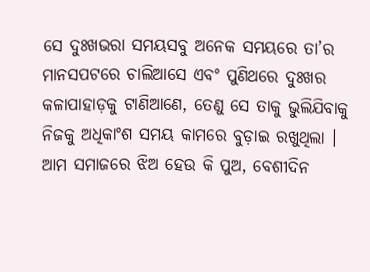ସେ ଦୁଃଖଭରା ସମୟସବୁ ଅନେକ ସମୟରେ ତା’ର ମାନସପଟରେ ଚାଲିଆସେ ଏବଂ ପୁଣିଥରେ ଦୁଃଖର କଳାପାହାଡ଼କୁ ଟାଣିଆଣେ, ତେଣୁ ସେ ତାକୁ ଭୁଲିଯିବାକୁ ନିଜକୁ ଅଧିକାଂଶ ସମୟ କାମରେ ବୁଡ଼ାଇ ରଖୁଥିଲା ।
ଆମ ସମାଜରେ ଝିଅ ହେଉ କି ପୁଅ, ବେଶୀଦିନ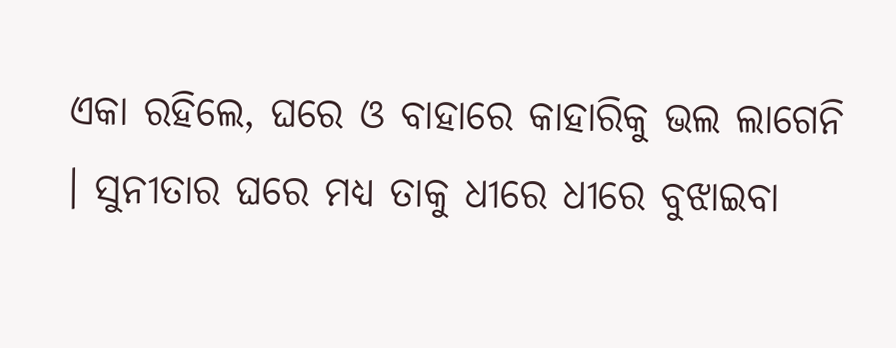ଏକା ରହିଲେ, ଘରେ ଓ ବାହାରେ କାହାରିକୁ ଭଲ ଲାଗେନି । ସୁନୀତାର ଘରେ ମଧ୍ୟ ତାକୁ ଧୀରେ ଧୀରେ ବୁଝାଇବା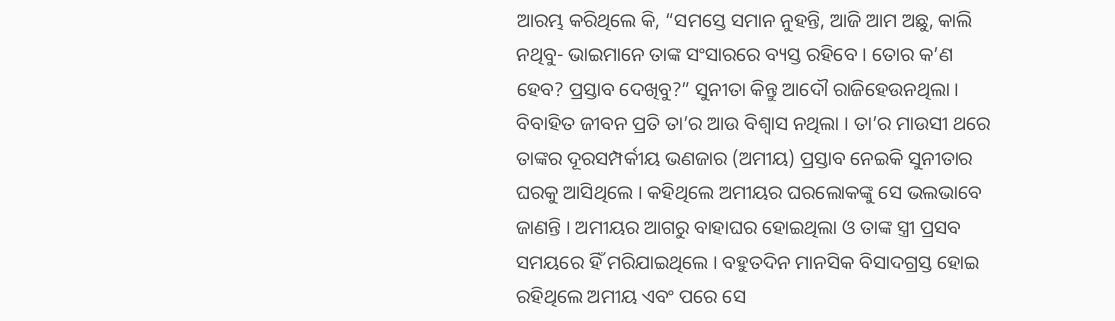ଆରମ୍ଭ କରିଥିଲେ କି, “ସମସ୍ତେ ସମାନ ନୁହନ୍ତି, ଆଜି ଆମ ଅଛୁ, କାଲି ନଥିବୁ- ଭାଇମାନେ ତାଙ୍କ ସଂସାରରେ ବ୍ୟସ୍ତ ରହିବେ । ତୋର କ’ଣ ହେବ? ପ୍ରସ୍ତାବ ଦେଖିବୁ?” ସୁନୀତା କିନ୍ତୁ ଆଦୌ ରାଜିହେଉନଥିଲା । ବିବାହିତ ଜୀବନ ପ୍ରତି ତା’ର ଆଉ ବିଶ୍ୱାସ ନଥିଲା । ତା’ର ମାଉସୀ ଥରେ ତାଙ୍କର ଦୂରସମ୍ପର୍କୀୟ ଭଣଜାର (ଅମୀୟ) ପ୍ରସ୍ତାବ ନେଇକି ସୁନୀତାର ଘରକୁ ଆସିଥିଲେ । କହିଥିଲେ ଅମୀୟର ଘରଲୋକଙ୍କୁ ସେ ଭଲଭାବେ ଜାଣନ୍ତି । ଅମୀୟର ଆଗରୁ ବାହାଘର ହୋଇଥିଲା ଓ ତାଙ୍କ ସ୍ତ୍ରୀ ପ୍ରସବ ସମୟରେ ହିଁ ମରିଯାଇଥିଲେ । ବହୁତଦିନ ମାନସିକ ବିସାଦଗ୍ରସ୍ତ ହୋଇ ରହିଥିଲେ ଅମୀୟ ଏବଂ ପରେ ସେ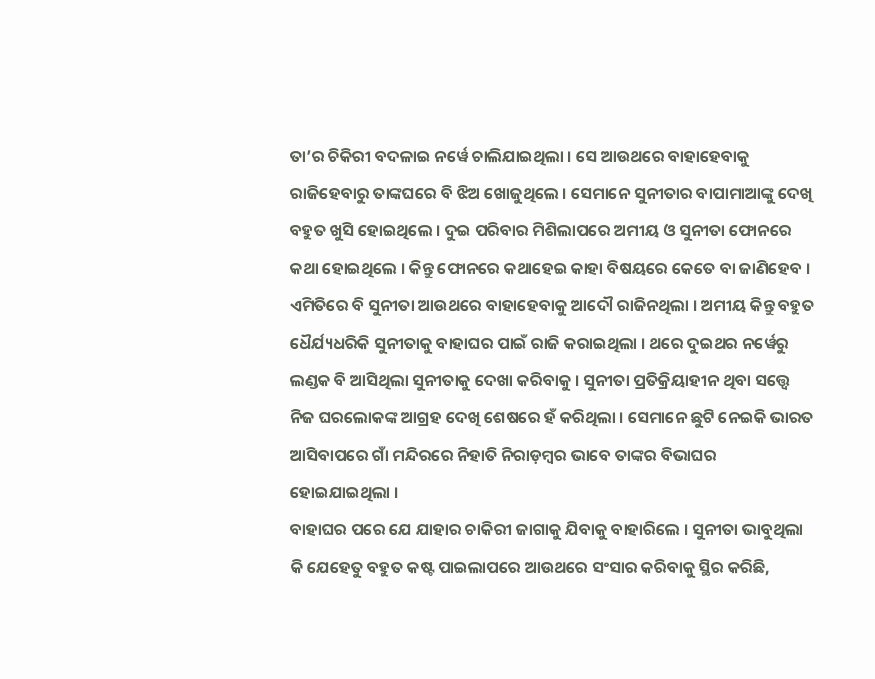ତା’ର ଚିକିରୀ ବଦଳାଇ ନର୍ୱେ ଚାଲିଯାଇଥିଲା । ସେ ଆଉଥରେ ବାହାହେବାକୁ ରାଜିହେବାରୁ ତାଙ୍କଘରେ ବି ଝିଅ ଖୋଜୁଥିଲେ । ସେମାନେ ସୁନୀତାର ବାପାମାଆଙ୍କୁ ଦେଖି ବହୁତ ଖୁସି ହୋଇଥିଲେ । ଦୁଇ ପରିବାର ମିଶିଲାପରେ ଅମୀୟ ଓ ସୁନୀତା ଫୋନରେ କଥା ହୋଇଥିଲେ । କିନ୍ତୁ ଫୋନରେ କଥାହେଇ କାହା ବିଷୟରେ କେତେ ବା ଜାଣିହେବ । ଏମିତିରେ ବି ସୁନୀତା ଆଉଥରେ ବାହାହେବାକୁ ଆଦୌ ରାଜିନଥିଲା । ଅମୀୟ କିନ୍ତୁ ବହୁତ ଧୈର୍ଯ୍ୟଧରିକି ସୁନୀତାକୁ ବାହାଘର ପାଇଁ ରାଜି କରାଇଥିଲା । ଥରେ ଦୁଇଥର ନର୍ୱେରୁ ଲଣ୍ଡକ ବି ଆସିଥିଲା ସୁନୀତାକୁ ଦେଖା କରିବାକୁ । ସୁନୀତା ପ୍ରତିକ୍ରିୟାହୀନ ଥିବା ସତ୍ତ୍ୱେ ନିଜ ଘରଲୋକଙ୍କ ଆଗ୍ରହ ଦେଖି ଶେଷରେ ହଁ କରିଥିଲା । ସେମାନେ ଛୁଟି ନେଇକି ଭାରତ ଆସିବାପରେ ଗାଁ ମନ୍ଦିରରେ ନିହାତି ନିରାଡ଼ମ୍ବର ଭାବେ ତାଙ୍କର ବିଭାଘର ହୋଇଯାଇଥିଲା ।
ବାହାଘର ପରେ ଯେ ଯାହାର ଚାକିରୀ ଜାଗାକୁ ଯିବାକୁ ବାହାରିଲେ । ସୁନୀତା ଭାବୁଥିଲା କି ଯେହେତୁ ବହୁତ କଷ୍ଟ ପାଇଲାପରେ ଆଉଥରେ ସଂସାର କରିବାକୁ ସ୍ଥିର କରିଛି,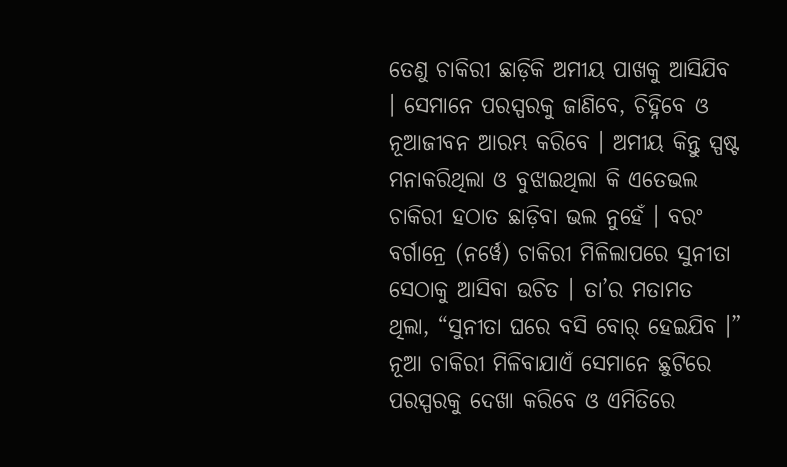ତେଣୁ ଚାକିରୀ ଛାଡ଼ିକି ଅମୀୟ ପାଖକୁ ଆସିଯିବ । ସେମାନେ ପରସ୍ପରକୁ ଜାଣିବେ, ଚିହ୍ନିବେ ଓ ନୂଆଜୀବନ ଆରମ୍ଭ କରିବେ । ଅମୀୟ କିନ୍ତୁ ସ୍ପଷ୍ଟ ମନାକରିଥିଲା ଓ ବୁଝାଇଥିଲା କି ଏତେଭଲ ଚାକିରୀ ହଠାତ ଛାଡ଼ିବା ଭଲ ନୁହେଁ । ବରଂ ବର୍ଗାନ୍ରେ (ନର୍ୱେ) ଚାକିରୀ ମିଳିଲାପରେ ସୁନୀତା ସେଠାକୁ ଆସିବା ଉଚିତ । ତା’ର ମତାମତ ଥିଲା, “ସୁନୀତା ଘରେ ବସି ବୋର୍ ହେଇଯିବ ।” ନୂଆ ଚାକିରୀ ମିଳିବାଯାଏଁ ସେମାନେ ଛୁଟିରେ ପରସ୍ପରକୁ ଦେଖା କରିବେ ଓ ଏମିତିରେ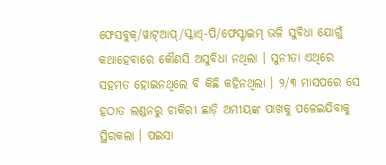ଫେସବୁକ୍/ୱାଟ୍ଆପ୍/ସ୍କାଏ୍-ପି/ଫେସ୍ଟାଇମ୍ ଭଳି ସୁବିଧା ଯୋଗୁଁ କଥାହେବାରେ କୌଣସି ଅସୁବିଧା ନଥିଲା । ସୁନୀତା ଏଥିରେ ସହମତ ହୋଇନଥିଲେ ବି କିଛି କହିନଥିଲା । ୨/୩ ମାସପରେ ସେ ହଠାତ ଲଣ୍ଡନରୁ ଚାକିରୀ ଛାଡ଼ି ଅମୀୟଙ୍କ ପାଖକୁ ପଳେଇଯିବାକୁ ସ୍ଥିରକଲା । ପଇସା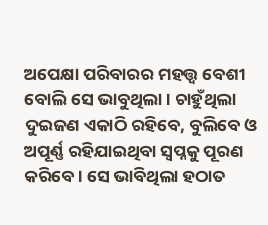ଅପେକ୍ଷା ପରିବାରର ମହତ୍ତ୍ୱ ବେଶୀ ବୋଲି ସେ ଭାବୁଥିଲା । ଚାହୁଁଥିଲା ଦୁଇଜଣ ଏକାଠି ରହିବେ, ବୁଲିବେ ଓ ଅପୂର୍ଣ୍ଣ ରହିଯାଇଥିବା ସ୍ୱପ୍ନକୁ ପୂରଣ କରିବେ । ସେ ଭାବିଥିଲା ହଠାତ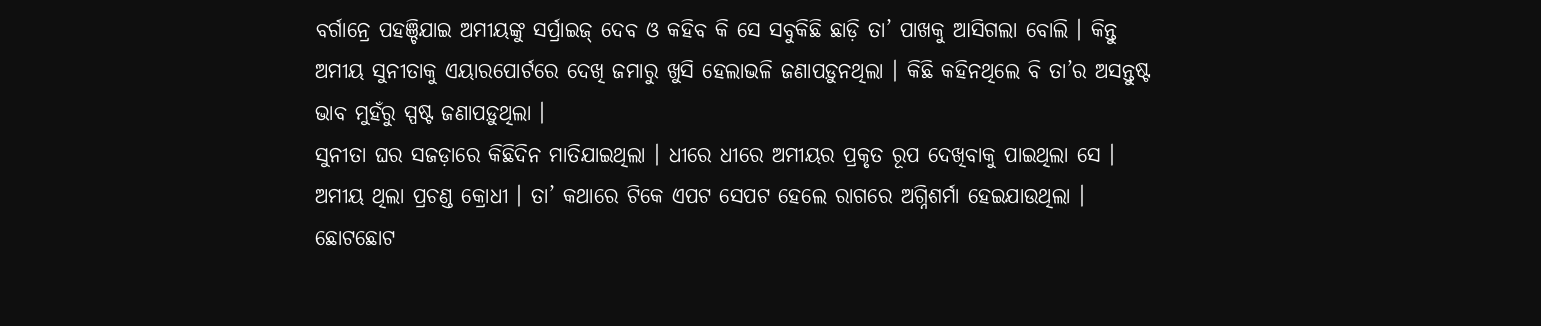ବର୍ଗାନ୍ରେ ପହଞ୍ଚିଯାଇ ଅମୀୟଙ୍କୁ ସର୍ପ୍ରାଇଜ୍ ଦେବ ଓ କହିବ କି ସେ ସବୁକିଛି ଛାଡ଼ି ତା’ ପାଖକୁ ଆସିଗଲା ବୋଲି । କିନ୍ତୁ ଅମୀୟ ସୁନୀତାକୁ ଏୟାରପୋର୍ଟରେ ଦେଖି ଜମାରୁ ଖୁସି ହେଲାଭଳି ଜଣାପଡ଼ୁନଥିଲା । କିଛି କହିନଥିଲେ ବି ତା’ର ଅସନ୍ତୁଷ୍ଟ ଭାବ ମୁହଁରୁ ସ୍ପଷ୍ଟ ଜଣାପଡ଼ୁଥିଲା ।
ସୁନୀତା ଘର ସଜଡ଼ାରେ କିଛିଦିନ ମାତିଯାଇଥିଲା । ଧୀରେ ଧୀରେ ଅମୀୟର ପ୍ରକୃତ ରୂପ ଦେଖିବାକୁ ପାଇଥିଲା ସେ । ଅମୀୟ ଥିଲା ପ୍ରଚଣ୍ଡ କ୍ରୋଧୀ । ତା’ କଥାରେ ଟିକେ ଏପଟ ସେପଟ ହେଲେ ରାଗରେ ଅଗ୍ନିଶର୍ମା ହେଇଯାଉଥିଲା । ଛୋଟଛୋଟ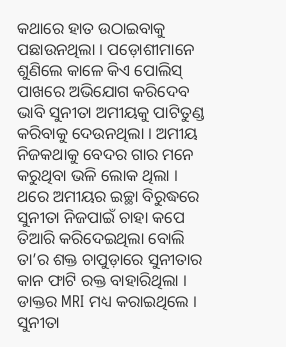କଥାରେ ହାତ ଉଠାଇବାକୁ ପଛାଉନଥିଲା । ପଡ଼ୋଶୀମାନେ ଶୁଣିଲେ କାଳେ କିଏ ପୋଲିସ୍ ପାଖରେ ଅଭିଯୋଗ କରିଦେବ ଭାବି ସୁନୀତା ଅମୀୟକୁ ପାଟିତୁଣ୍ଡ କରିବାକୁ ଦେଉନଥିଲା । ଅମୀୟ ନିଜକଥାକୁ ବେଦର ଗାର ମନେ କରୁଥିବା ଭଳି ଲୋକ ଥିଲା । ଥରେ ଅମୀୟର ଇଚ୍ଛା ବିରୁଦ୍ଧରେ ସୁନୀତା ନିଜପାଇଁ ଚାହା କପେ ତିଆରି କରିଦେଇଥିଲା ବୋଲି ତା’ର ଶକ୍ତ ଚାପୁଡ଼ାରେ ସୁନୀତାର କାନ ଫାଟି ରକ୍ତ ବାହାରିଥିଲା । ଡାକ୍ତର MRI ମଧ୍ୟ କରାଇଥିଲେ । ସୁନୀତା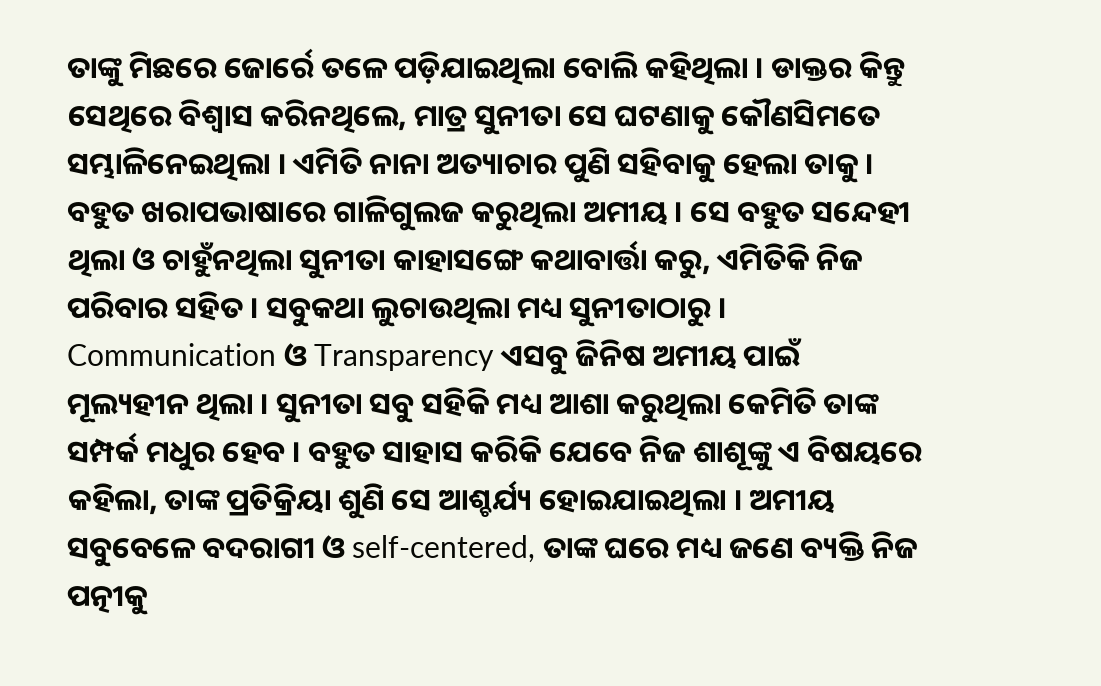ତାଙ୍କୁ ମିଛରେ ଜୋର୍ରେ ତଳେ ପଡ଼ିଯାଇଥିଲା ବୋଲି କହିଥିଲା । ଡାକ୍ତର କିନ୍ତୁ ସେଥିରେ ବିଶ୍ୱାସ କରିନଥିଲେ, ମାତ୍ର ସୁନୀତା ସେ ଘଟଣାକୁ କୌଣସିମତେ ସମ୍ଭାଳିନେଇଥିଲା । ଏମିତି ନାନା ଅତ୍ୟାଚାର ପୁଣି ସହିବାକୁ ହେଲା ତାକୁ । ବହୁତ ଖରାପଭାଷାରେ ଗାଳିଗୁଲଜ କରୁଥିଲା ଅମୀୟ । ସେ ବହୁତ ସନ୍ଦେହୀ ଥିଲା ଓ ଚାହୁଁନଥିଲା ସୁନୀତା କାହାସଙ୍ଗେ କଥାବାର୍ତ୍ତା କରୁ, ଏମିତିକି ନିଜ ପରିବାର ସହିତ । ସବୁକଥା ଲୁଚାଉଥିଲା ମଧ୍ୟ ସୁନୀତାଠାରୁ । Communication ଓ Transparency ଏସବୁ ଜିନିଷ ଅମୀୟ ପାଇଁ ମୂଲ୍ୟହୀନ ଥିଲା । ସୁନୀତା ସବୁ ସହିକି ମଧ୍ୟ ଆଶା କରୁଥିଲା କେମିତି ତାଙ୍କ ସମ୍ପର୍କ ମଧୁର ହେବ । ବହୁତ ସାହାସ କରିକି ଯେବେ ନିଜ ଶାଶୂଙ୍କୁ ଏ ବିଷୟରେ କହିଲା, ତାଙ୍କ ପ୍ରତିକ୍ରିୟା ଶୁଣି ସେ ଆଶ୍ଚର୍ଯ୍ୟ ହୋଇଯାଇଥିଲା । ଅମୀୟ ସବୁବେଳେ ବଦରାଗୀ ଓ self-centered, ତାଙ୍କ ଘରେ ମଧ୍ୟ ଜଣେ ବ୍ୟକ୍ତି ନିଜ ପତ୍ନୀକୁ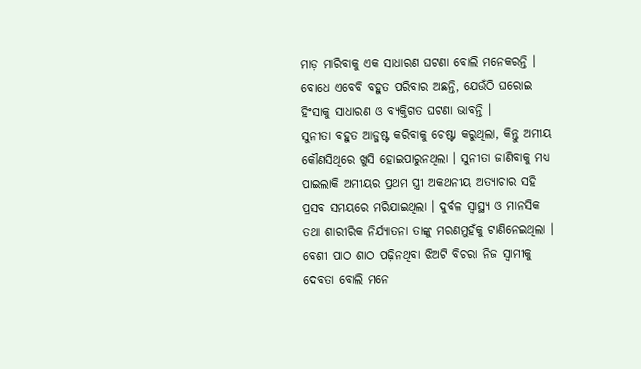ମାଡ଼ ମାରିବାକୁ ଏକ ସାଧାରଣ ଘଟଣା ବୋଲି ମନେକରନ୍ତି । ବୋଧେ ଏବେବି ବହୁତ ପରିବାର ଅଛନ୍ତି, ଯେଉଁଠି ଘରୋଇ ହିଂସାକୁ ସାଧାରଣ ଓ ବ୍ୟକ୍ତିଗତ ଘଟଣା ଭାବନ୍ତି ।
ସୁନୀତା ବହୁତ ଆଡ୍ଜଷ୍ଟ କରିବାକୁ ଚେଷ୍ଟା କରୁଥିଲା, କିନ୍ତୁ ଅମୀୟ କୌଣସିଥିରେ ଖୁସି ହୋଇପାରୁନଥିଲା । ସୁନୀତା ଜାଣିବାକୁ ମଧ୍ୟ ପାଇଲାକି ଅମୀୟର ପ୍ରଥମ ସ୍ତ୍ରୀ ଅକଥନୀୟ ଅତ୍ୟାଚାର ସହି ପ୍ରସବ ସମୟରେ ମରିଯାଇଥିଲା । ଦୁର୍ବଳ ସ୍ୱାସ୍ଥ୍ୟ ଓ ମାନସିକ ତଥା ଶାରୀରିକ ନିର୍ଯ୍ୟାତନା ତାଙ୍କୁ ମରଣମୁହଁକୁ ଟାଣିନେଇଥିଲା । ବେଶୀ ପାଠ ଶାଠ ପଢ଼ିନଥିବା ଝିଅଟି ବିଚରା ନିଜ ସ୍ୱାମୀକୁ ଦେବତା ବୋଲି ମନେ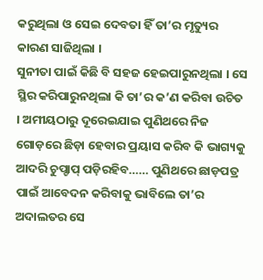କରୁଥିଲା ଓ ସେଇ ଦେବତା ହିଁ ତା’ର ମୃତ୍ୟୁର କାରଣ ସାଜିଥିଲା ।
ସୁନୀତା ପାଇଁ କିଛି ବି ସହଜ ହେଇପାରୁନଥିଲା । ସେ ସ୍ଥିର କରିପାରୁନଥିଲା କି ତା’ର କ’ଣ କରିବା ଉଚିତ । ଅମୀୟଠାରୁ ଦୂରେଇଯାଇ ପୁଣିଥରେ ନିଜ ଗୋଡ଼ରେ ଛିଡ଼ା ହେବାର ପ୍ରୟାସ କରିବ କି ଭାଗ୍ୟକୁ ଆଦରି ଚୁପ୍ଚାପ୍ ପଡ଼ିରହିବ…… ପୁଣିଥରେ ଛାଡ଼ପତ୍ର ପାଇଁ ଆବେଦନ କରିବାକୁ ଭାବିଲେ ତା’ର ଅଦାଲତର ସେ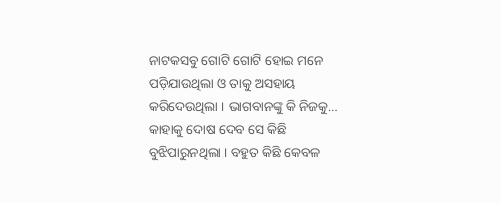ନାଟକସବୁ ଗୋଟି ଗୋଟି ହୋଇ ମନେ ପଡ଼ିଯାଉଥିଲା ଓ ତାକୁ ଅସହାୟ କରିଦେଉଥିଲା । ଭାଗବାନଙ୍କୁ କି ନିଜକୁ… କାହାକୁ ଦୋଷ ଦେବ ସେ କିଛି ବୁଝିପାରୁନଥିଲା । ବହୁତ କିଛି କେବଳ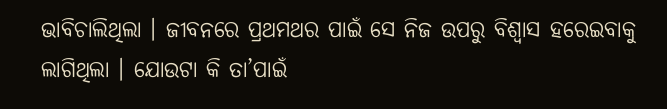ଭାବିଚାଲିଥିଲା । ଜୀବନରେ ପ୍ରଥମଥର ପାଇଁ ସେ ନିଜ ଉପରୁ ବିଶ୍ୱାସ ହରେଇବାକୁ ଲାଗିଥିଲା । ଯୋଉଟା କି ତା’ପାଇଁ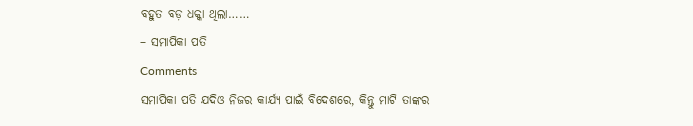ବହୁତ ବଡ଼ ଧକ୍କା ଥିଲା……
– ସମାପିକା ପତି
Comments
ସମାପିକା ପତି ଯଦିଓ ନିଜର କାର୍ଯ୍ୟ ପାଇଁ ବିଦେଶରେ, କିନ୍ତୁ ମାଟି ତାଙ୍କର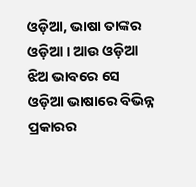ଓଡ଼ିଆ, ଭାଷା ତାଙ୍କର ଓଡ଼ିଆ । ଆଉ ଓଡ଼ିଆ ଝିଅ ଭାବରେ ସେ ଓଡ଼ିଆ ଭାଷାରେ ବିଭିନ୍ନ ପ୍ରକାରର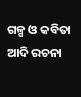ଗଳ୍ପ ଓ କବିତା ଆଦି ରଚନା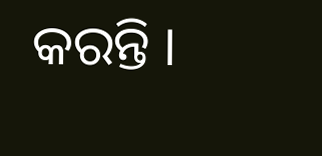କରନ୍ତି ।